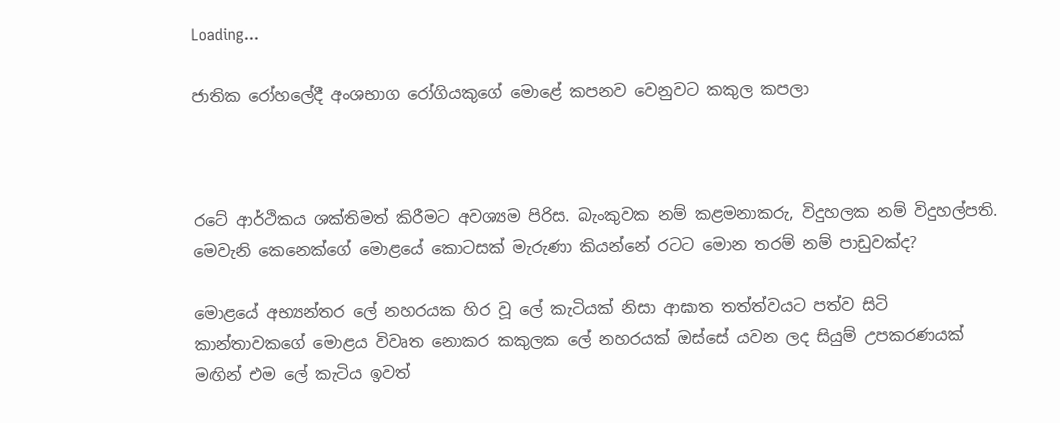Loading...

ජාතික රෝහලේදී අංශභාග රෝගියකුගේ මොළේ කපනව වෙනුවට කකුල කපලා



රටේ ආර්ථිකය ශක්තිමත් කිරීමට අවශ්‍යම පිරිස. බැංකුවක නම් කළමනාකරු, විදුහලක නම් විදුහල්පති. මෙවැනි කෙනෙක්ගේ මොළයේ කොටසක් මැරුණා කියන්නේ රටට මොන තරම් නම් පාඩුවක්ද?

මොළයේ අභ්‍යන්තර ලේ නහරයක හිර වූ ලේ කැටියක් නිසා ආඝාත තත්ත්වයට පත්ව සිටි කාන්තාවකගේ මොළය විවෘත නොකර කකුලක ලේ නහරයක් ඔස්සේ යවන ලද සියුම් උපකරණයක් මඟින් එම ලේ කැටිය ඉවත්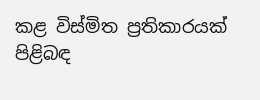කළ විස්මිත ප්‍රතිකාරයක් පිළිබඳ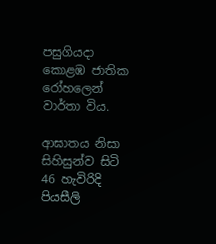පසුගියදා කොළඹ ජාතික රෝහලෙන් වාර්තා විය.

ආඝාතය නිසා සිහිසුන්ව සිටි 46 හැවිරිදි පියසීලි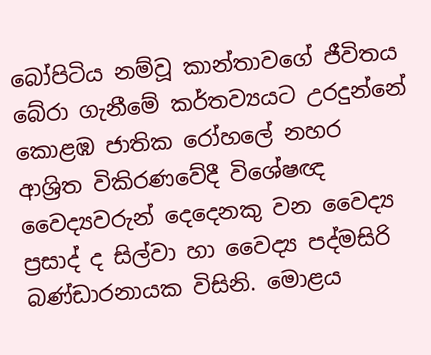බෝපිටිය නම්වූ කාන්තාවගේ ජීවිතය බේරා ගැනීමේ කර්තව්‍යයට උරදුන්නේ කොළඹ ජාතික රෝහලේ නහර ආශ්‍රිත විකිරණවේදී විශේෂඥ වෛද්‍යවරුන් දෙදෙනකු වන වෛද්‍ය ප්‍රසාද් ද සිල්වා හා වෛද්‍ය පද්මසිරි බණ්ඩාරනායක විසිනි. මොළය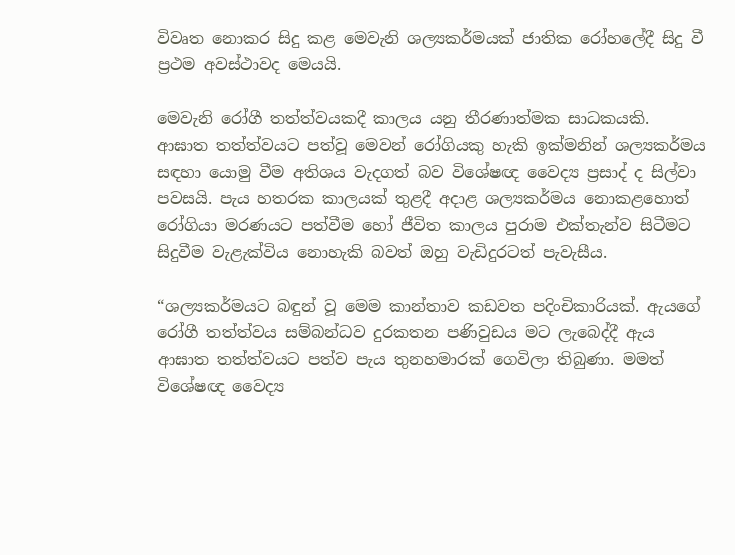විවෘත නොකර සිදු කළ මෙවැනි ශල්‍යකර්මයක් ජාතික රෝහලේදී සිදු වී ප්‍රථම අවස්ථාවද මෙයයි.

මෙවැනි රෝගී තත්ත්වයකදී කාලය යනු තීරණාත්මක සාධකයකි. ආඝාත තත්ත්වයට පත්වූ මෙවන් රෝගියකු හැකි ඉක්මනින් ශල්‍යකර්මය සඳහා යොමු වීම අතිශය වැදගත් බව විශේෂඥ වෛද්‍ය ප්‍රසාද් ද සිල්වා පවසයි. පැය හතරක කාලයක් තුළදී අදාළ ශල්‍යකර්මය නොකළහොත් රෝගියා මරණයට පත්වීම හෝ ජීවිත කාලය පුරාම එක්තැන්ව සිටීමට සිදුවීම වැළැක්විය නොහැකි බවත් ඔහු වැඩිදුරටත් පැවැසීය.

“ශල්‍යකර්මයට බඳුන් වූ මෙම කාන්තාව කඩවත පදිංචිකාරියක්. ඇයගේ රෝගී තත්ත්වය සම්බන්ධව දුරකතන පණිවුඩය මට ලැබෙද්දී ඇය ආඝාත තත්ත්වයට පත්ව පැය තුනහමාරක් ගෙවිලා තිබුණා. මමත් විශේෂඥ වෛද්‍ය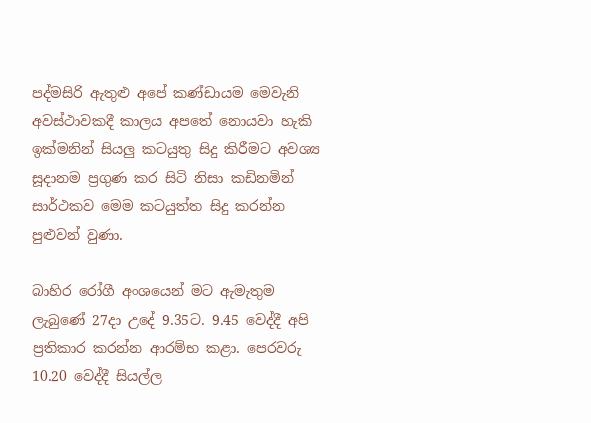පද්මසිරි ඇතුළු අපේ කණ්ඩායම මෙවැනි අවස්ථාවකදී කාලය අපතේ නොයවා හැකි ඉක්මනින් සියලු කටයුතු සිදු කිරීමට අවශ්‍ය සූදානම ප්‍රගුණ කර සිටි නිසා කඩිනමින් සාර්ථකව මෙම කටයුත්ත සිදු කරන්න පුළුවන් වුණා.

බාහිර රෝගී අංශයෙන් මට ඇමැතුම ලැබුණේ 27දා උදේ 9.35ට. 9.45 වෙද්දී අපි ප්‍රතිකාර කරන්න ආරම්භ කළා. පෙරවරු 10.20 වෙද්දී සියල්ල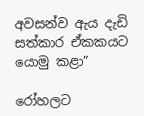අවසන්ව ඇය දැඩි සත්කාර ඒකකයට යොමු කළා”

රෝහලට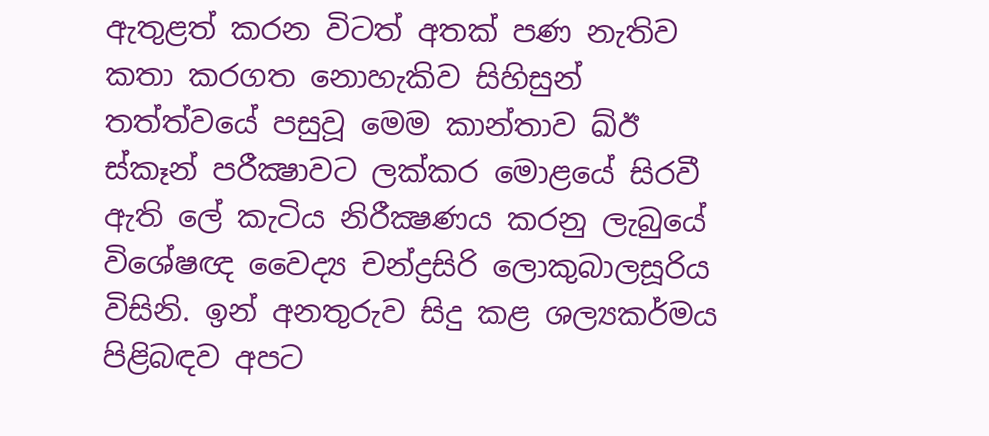ඇතුළත් කරන විටත් අතක් පණ නැතිව කතා කරගත නොහැකිව සිහිසුන් තත්ත්වයේ පසුවූ මෙම කාන්තාව ඛ්ඊ ස්කෑන් පරීක්‍ෂාවට ලක්කර මොළයේ සිරවී ඇති ලේ කැටිය නිරීක්‍ෂණය කරනු ලැබුයේ විශේෂඥ වෛද්‍ය චන්ද්‍රසිරි ලොකුබාලසූරිය විසිනි. ඉන් අනතුරුව සිදු කළ ශල්‍යකර්මය පිළිබඳව අපට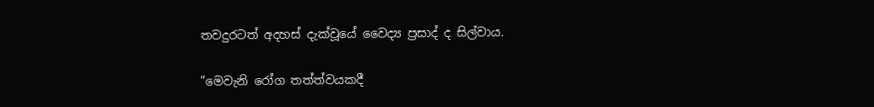තවදුරටත් අදහස් දැක්වූයේ වෛද්‍ය ප්‍රසාද් ද සිල්වාය.

”මෙවැනි රෝග තත්ත්වයකදී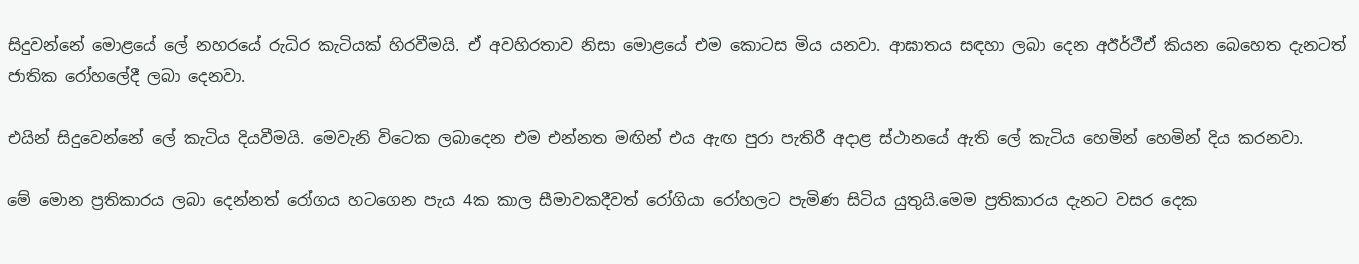සිදුවන්නේ මොළයේ ලේ නහරයේ රුධිර කැටියක් හිරවීමයි. ඒ අවහිරතාව නිසා මොළයේ එම කොටස මිය යනවා. ආඝාතය සඳහා ලබා දෙන අඊර්ථීඒ කියන බෙහෙත දැනටත් ජාතික රෝහලේදී ලබා දෙනවා.

එයින් සිදුවෙන්නේ ලේ කැටිය දියවීමයි. මෙවැනි විටෙක ලබාදෙන එම එන්නත මඟින් එය ඇඟ පුරා පැතිරී අදාළ ස්ථානයේ ඇති ලේ කැටිය හෙමින් හෙමින් දිය කරනවා.

මේ මොන ප්‍රතිකාරය ලබා දෙන්නත් රෝගය හටගෙන පැය 4ක කාල සීමාවකදීවත් රෝගියා රෝහලට පැමිණ සිටිය යුතුයි.මෙම ප්‍රතිකාරය දැනට වසර දෙක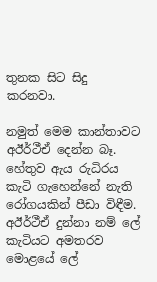තුනක සිට සිදු කරනවා.

නමුත් මෙම කාන්තාවට අඊර්ථීඒ දෙන්න බෑ. හේතුව ඇය රුධිරය කැටි ගැහෙන්නේ නැති රෝගයකින් පීඩා විඳීම. අඊර්ථීඒ දුන්නා නම් ලේ කැටියට අමතරව මොළයේ ලේ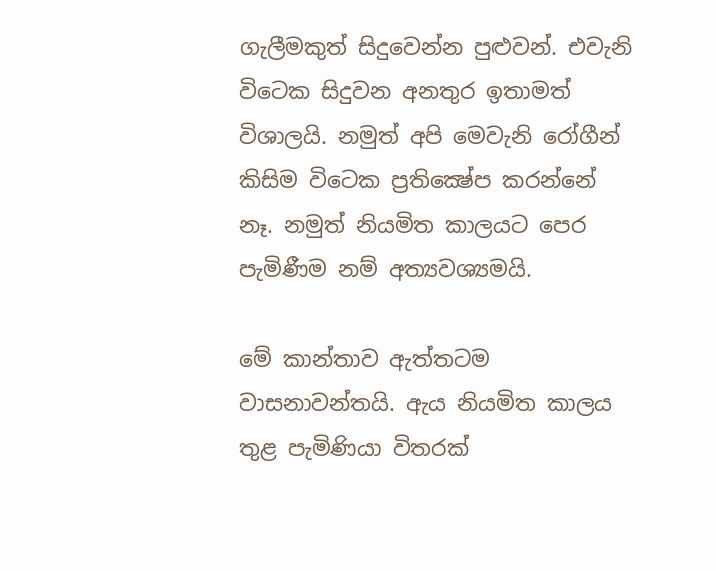ගැලීමකුත් සිදුවෙන්න පුළුවන්. එවැනි විටෙක සිදුවන අනතුර ඉතාමත් විශාලයි. නමුත් අපි මෙවැනි රෝගීන් කිසිම විටෙක ප්‍රතික්‍ෂේප කරන්නේ නෑ. නමුත් නියමිත කාලයට පෙර පැමිණීම නම් අත්‍යවශ්‍යමයි.

මේ කාන්තාව ඇත්තටම වාසනාවන්තයි. ඇය නියමිත කාලය තුළ පැමිණියා විතරක්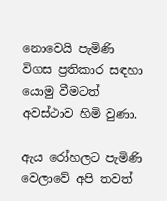නොවෙයි පැමිණි විගස ප්‍රතිකාර සඳහා යොමු වීමටත් අවස්ථාව හිමි වුණා.

ඇය රෝහලට පැමිණි වෙලාවේ අපි තවත්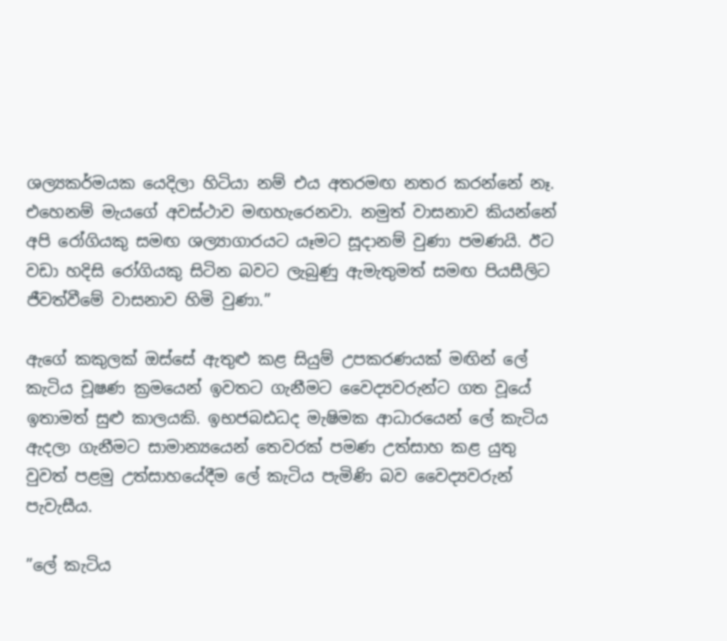ශල්‍යකර්මයක යෙදිලා හිටියා නම් එය අතරමඟ නතර කරන්නේ නෑ. එහෙනම් මැයගේ අවස්ථාව මඟහැරෙනවා. නමුත් වාසනාව කියන්නේ අපි රෝගියකු සමඟ ශල්‍යාගාරයට යෑමට සූදානම් වුණා පමණයි. ඊට වඩා හදිසි රෝගියකු සිටින බවට ලැබුණු ඇමැතුමත් සමඟ පියසීලිට ජීවත්වීමේ වාසනාව හිමි වුණා.”

ඇගේ කකුලක් ඔස්සේ ඇතුළු කළ සියුම් උපකරණයක් මඟින් ලේ කැටිය චූෂණ ක්‍රමයෙන් ඉවතට ගැනීමට වෛද්‍යවරුන්ට ගත වූයේ ඉතාමත් සුළු කාලයකි. ඉභජබඪධද මැෂිමක ආධාරයෙන් ලේ කැටිය ඇදලා ගැනීමට සාමාන්‍යයෙන් තෙවරක් පමණ උත්සාහ කළ යුතු වුවත් පළමු උත්සාහයේදීම ලේ කැටිය පැමිණි බව වෛද්‍යවරුන් පැවැසීය.

”ලේ කැටිය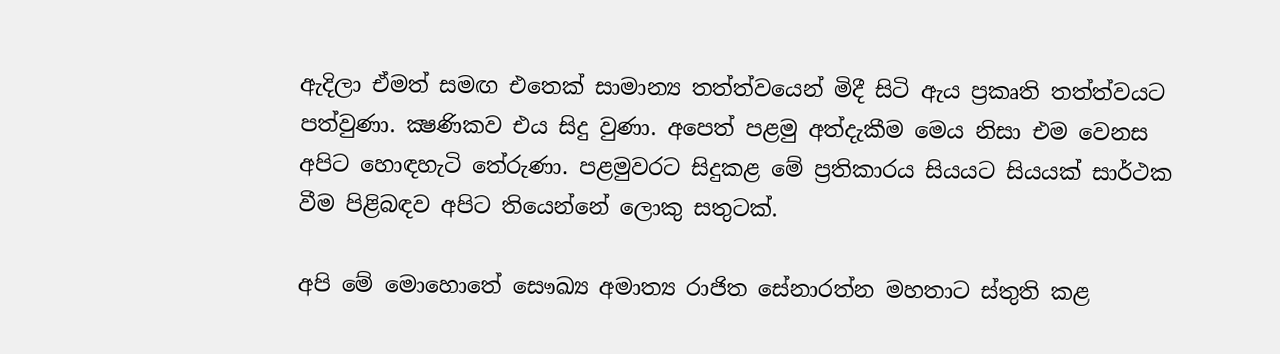ඇදිලා ඒමත් සමඟ එතෙක් සාමාන්‍ය තත්ත්වයෙන් මිදී සිටි ඇය ප්‍රකෘති තත්ත්වයට පත්වුණා. ක්‍ෂණිකව එය සිදු වුණා. අපෙත් පළමු අත්දැකීම මෙය නිසා එම වෙනස අපිට හොඳහැටි තේරුණා. පළමුවරට සිදුකළ මේ ප්‍රතිකාරය සියයට සියයක් සාර්ථක වීම පිළිබඳව අපිට තියෙන්නේ ලොකු සතුටක්.

අපි මේ මොහොතේ සෞඛ්‍ය අමාත්‍ය රාජිත සේනාරත්න මහතාට ස්තුති කළ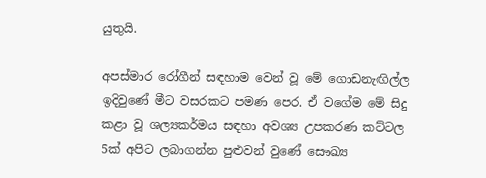යුතුයි.

අපස්මාර රෝගීන් සඳහාම වෙන් වූ මේ ගොඩනැඟිල්ල ඉදිවුණේ මීට වසරකට පමණ පෙර. ඒ වගේම මේ සිදු කළා වූ ශල්‍යකර්මය සඳහා අවශ්‍ය උපකරණ කට්ටල 5ක් අපිට ලබාගන්න පුළුවන් වුණේ සෞඛ්‍ය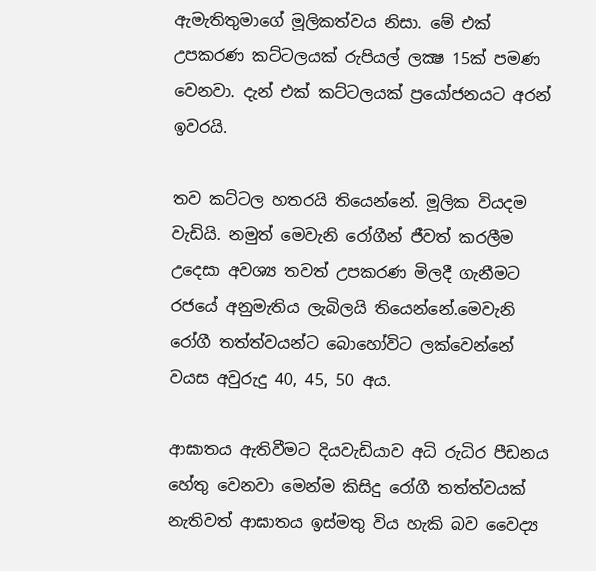ඇමැතිතුමාගේ මූලිකත්වය නිසා. මේ එක් උපකරණ කට්ටලයක් රුපියල් ලක්‍ෂ 15ක් පමණ වෙනවා. දැන් එක් කට්ටලයක් ප්‍රයෝජනයට අරන් ඉවරයි.

තව කට්ටල හතරයි තියෙන්නේ. මූලික වියදම වැඩියි. නමුත් මෙවැනි රෝගීන් ජීවත් කරලීම උදෙසා අවශ්‍ය තවත් උපකරණ මිලදී ගැනීමට රජයේ අනුමැතිය ලැබිලයි තියෙන්නේ.මෙවැනි රෝගී තත්ත්වයන්ට බොහෝවිට ලක්වෙන්නේ වයස අවුරුදු 40, 45, 50 අය.

ආඝාතය ඇතිවීමට දියවැඩියාව අධි රුධිර පීඩනය හේතු වෙනවා මෙන්ම කිසිදු රෝගී තත්ත්වයක් නැතිවත් ආඝාතය ඉස්මතු විය හැකි බව වෛද්‍ය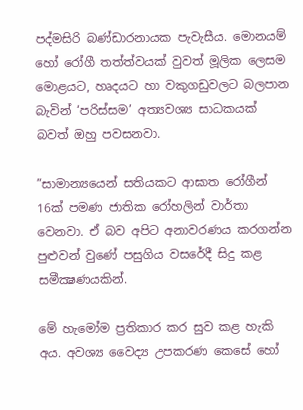පද්මසිරි බණ්ඩාරනායක පැවැසීය. මොනයම් හෝ රෝගී තත්ත්වයක් වුවත් මූලික ලෙසම මොළයට, හෘදයට හා වකුගඩුවලට බලපාන බැවින් ‘පරිස්සම’ අත්‍යවශ්‍ය සාධකයක් බවත් ඔහු පවසනවා.

”සාමාන්‍යයෙන් සතියකට ආඝාත රෝගීන් 16ක් පමණ ජාතික රෝහලින් වාර්තා වෙනවා. ඒ බව අපිට අනාවරණය කරගන්න පුළුවන් වුණේ පසුගිය වසරේදී සිදු කළ සමීක්‍ෂණයකින්.

මේ හැමෝම ප්‍රතිකාර කර සුව කළ හැකි අය. අවශ්‍ය වෛද්‍ය උපකරණ කෙසේ හෝ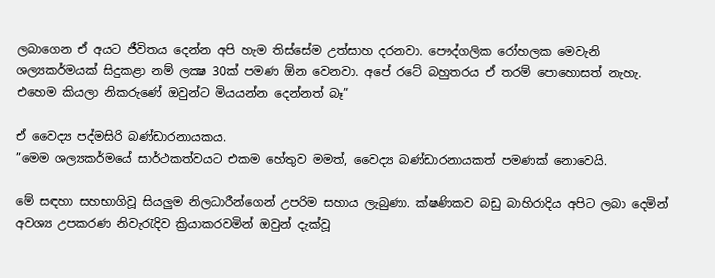ලබාගෙන ඒ අයට ජීවිතය දෙන්න අපි හැම තිස්සේම උත්සාහ දරනවා. පෞද්ගලික රෝහලක මෙවැනි ශල්‍යකර්මයක් සිදුකළා නම් ලක්‍ෂ 30ක් පමණ ඕන වෙනවා. අපේ රටේ බහුතරය ඒ තරම් පොහොසත් නැහැ. එහෙම කියලා නිකරුණේ ඔවුන්ට මියයන්න දෙන්නත් බෑ”

ඒ වෛද්‍ය පද්මසිරි බණ්ඩාරනායකය.
”මෙම ශල්‍යකර්මයේ සාර්ථකත්වයට එකම හේතුව මමත්, වෛද්‍ය බණ්ඩාරනායකත් පමණක් නොවෙයි.

මේ සඳහා සහභාගිවූ සියලුම නිලධාරීන්ගෙන් උපරිම සහාය ලැබුණා. ක්ෂණිකව බඩු බාහිරාදිය අපිට ලබා දෙමින් අවශ්‍ය උපකරණ නිවැරැදිව ක්‍රියාකරවමින් ඔවුන් දැක්වූ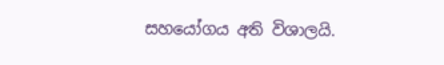සහයෝගය අති විශාලයි.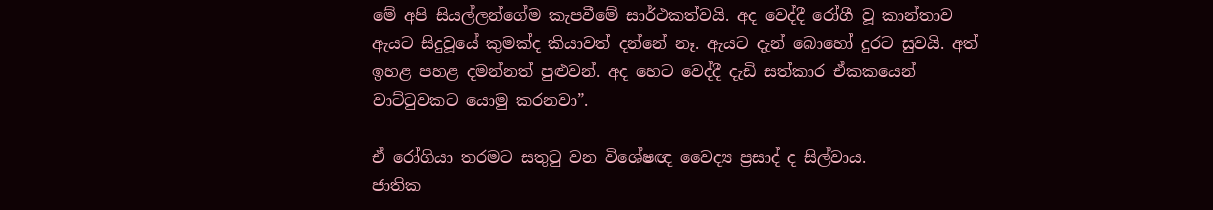මේ අපි සියල්ලන්ගේම කැපවීමේ සාර්ථකත්වයි. අද වෙද්දී රෝගී වූ කාන්තාව ඇයට සිදුවූයේ කුමක්ද කියාවත් දන්නේ නෑ. ඇයට දැන් බොහෝ දුරට සුවයි. අත් ඉහළ පහළ දමන්නත් පුළුවන්. අද හෙට වෙද්දී දැඩි සත්කාර ඒකකයෙන් වාට්ටුවකට යොමු කරනවා”.

ඒ රෝගියා තරමට සතුටු වන විශේෂඥ වෛද්‍ය ප්‍රසාද් ද සිල්වාය.
ජාතික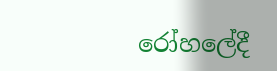රෝහලේදී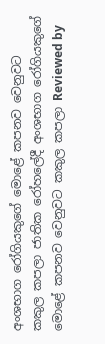අංශභාග රෝගියකුගේ මොළේ කපනව වෙනුවට කකුල කපලා ජාතික රෝහලේදී අංශභාග රෝගියකුගේ මොළේ කපනව වෙනුවට කකුල කපලා Reviewed by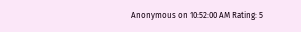Anonymous on 10:52:00 AM Rating: 5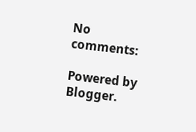No comments:

Powered by Blogger.